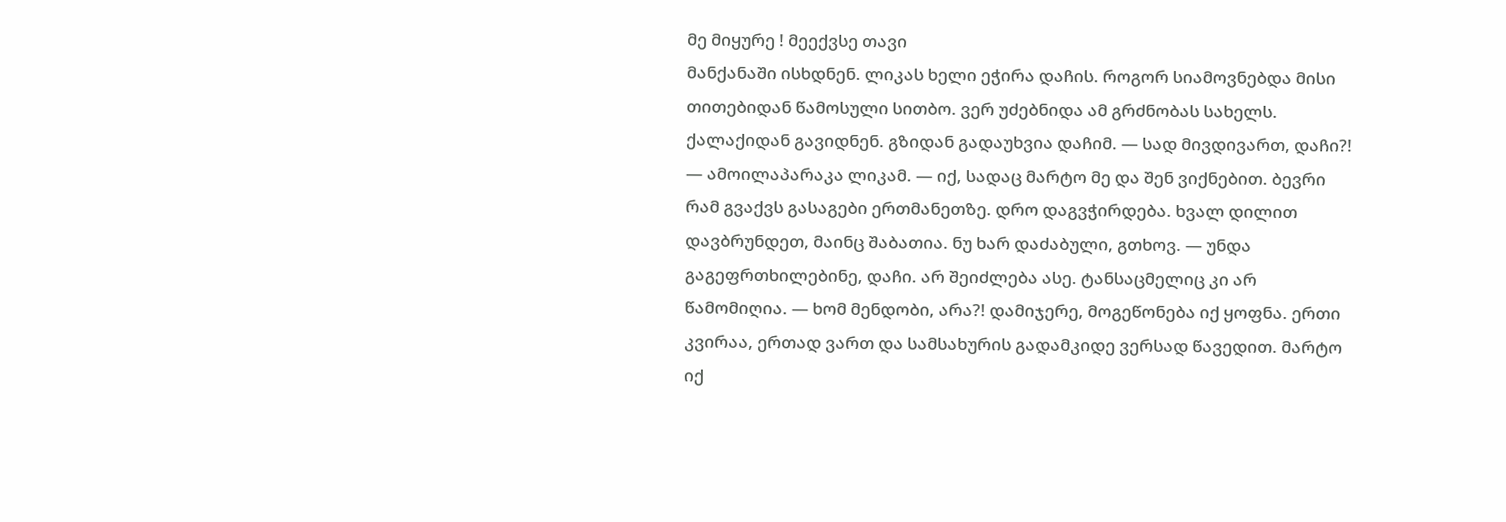მე მიყურე ! მეექვსე თავი
მანქანაში ისხდნენ. ლიკას ხელი ეჭირა დაჩის. როგორ სიამოვნებდა მისი თითებიდან წამოსული სითბო. ვერ უძებნიდა ამ გრძნობას სახელს. ქალაქიდან გავიდნენ. გზიდან გადაუხვია დაჩიმ. — სად მივდივართ, დაჩი?! — ამოილაპარაკა ლიკამ. — იქ, სადაც მარტო მე და შენ ვიქნებით. ბევრი რამ გვაქვს გასაგები ერთმანეთზე. დრო დაგვჭირდება. ხვალ დილით დავბრუნდეთ, მაინც შაბათია. ნუ ხარ დაძაბული, გთხოვ. — უნდა გაგეფრთხილებინე, დაჩი. არ შეიძლება ასე. ტანსაცმელიც კი არ წამომიღია. — ხომ მენდობი, არა?! დამიჯერე, მოგეწონება იქ ყოფნა. ერთი კვირაა, ერთად ვართ და სამსახურის გადამკიდე ვერსად წავედით. მარტო იქ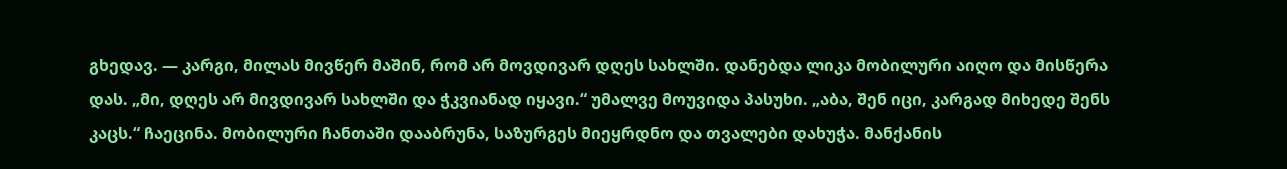გხედავ. — კარგი, მილას მივწერ მაშინ, რომ არ მოვდივარ დღეს სახლში. დანებდა ლიკა მობილური აიღო და მისწერა დას. „მი, დღეს არ მივდივარ სახლში და ჭკვიანად იყავი.“ უმალვე მოუვიდა პასუხი. „აბა, შენ იცი, კარგად მიხედე შენს კაცს.“ ჩაეცინა. მობილური ჩანთაში დააბრუნა, საზურგეს მიეყრდნო და თვალები დახუჭა. მანქანის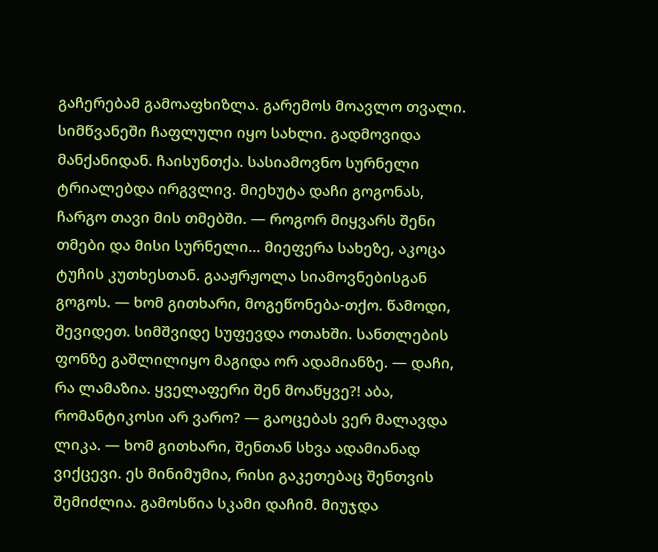გაჩერებამ გამოაფხიზლა. გარემოს მოავლო თვალი. სიმწვანეში ჩაფლული იყო სახლი. გადმოვიდა მანქანიდან. ჩაისუნთქა. სასიამოვნო სურნელი ტრიალებდა ირგვლივ. მიეხუტა დაჩი გოგონას, ჩარგო თავი მის თმებში. — როგორ მიყვარს შენი თმები და მისი სურნელი... მიეფერა სახეზე, აკოცა ტუჩის კუთხესთან. გააჟრჟოლა სიამოვნებისგან გოგოს. — ხომ გითხარი, მოგეწონება-თქო. წამოდი, შევიდეთ. სიმშვიდე სუფევდა ოთახში. სანთლების ფონზე გაშლილიყო მაგიდა ორ ადამიანზე. — დაჩი, რა ლამაზია. ყველაფერი შენ მოაწყვე?! აბა, რომანტიკოსი არ ვარო? — გაოცებას ვერ მალავდა ლიკა. — ხომ გითხარი, შენთან სხვა ადამიანად ვიქცევი. ეს მინიმუმია, რისი გაკეთებაც შენთვის შემიძლია. გამოსწია სკამი დაჩიმ. მიუჯდა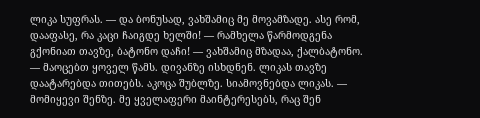ლიკა სუფრას. — და ბონუსად, ვახშამიც მე მოვამზადე. ასე რომ, დააფასე, რა კაცი ჩაიგდე ხელში! — რამხელა წარმოდგენა გქონიათ თავზე, ბატონო დაჩი! — ვახშამიც მზადაა, ქალბატონო. — მაოცებთ ყოველ წამს. დივანზე ისხდნენ. ლიკას თავზე დაატარებდა თითებს. აკოცა შუბლზე. სიამოვნებდა ლიკას. — მომიყევი შენზე. მე ყველაფერი მაინტერესებს, რაც შენ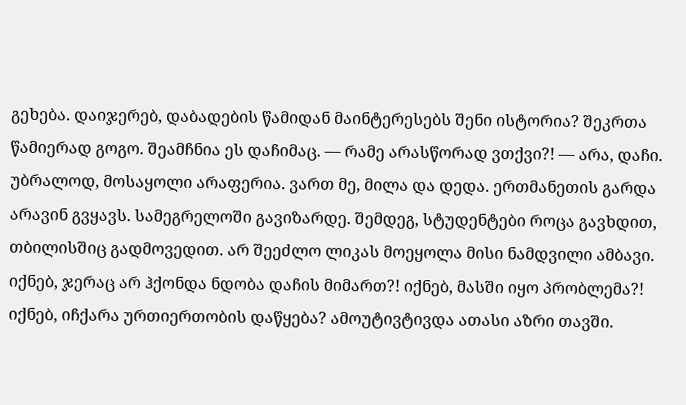გეხება. დაიჯერებ, დაბადების წამიდან მაინტერესებს შენი ისტორია? შეკრთა წამიერად გოგო. შეამჩნია ეს დაჩიმაც. — რამე არასწორად ვთქვი?! — არა, დაჩი. უბრალოდ, მოსაყოლი არაფერია. ვართ მე, მილა და დედა. ერთმანეთის გარდა არავინ გვყავს. სამეგრელოში გავიზარდე. შემდეგ, სტუდენტები როცა გავხდით, თბილისშიც გადმოვედით. არ შეეძლო ლიკას მოეყოლა მისი ნამდვილი ამბავი. იქნებ, ჯერაც არ ჰქონდა ნდობა დაჩის მიმართ?! იქნებ, მასში იყო პრობლემა?! იქნებ, იჩქარა ურთიერთობის დაწყება? ამოუტივტივდა ათასი აზრი თავში.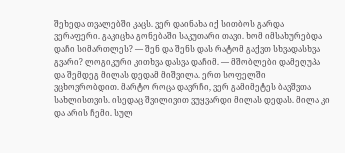შეხედა თვალებში კაცს. ვერ დაინახა იქ სითბოს გარდა ვერაფერი. გაკიცხა გონებაში საკუთარი თავი. ხომ იმსახურებდა დაჩი სიმართლეს? — შენ და შენს დას რატომ გაქვთ სხვადასხვა გვარი? ლოგიკური კითხვა დასვა დაჩიმ. — მშობლები დამეღუპა და შემდეგ მილას დედამ მიშვილა. ერთ სოფელში ვცხოვრობდით. მარტო როცა დავრჩი, ვერ გამიმეტეს ბავშვთა სახლისთვის. ისედაც შვილივით ვუყვარდი მილას დედას. მილა კი და არის ჩემი. სულ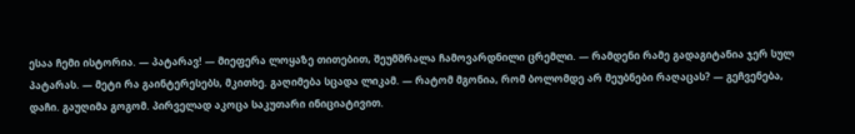ესაა ჩემი ისტორია. — პატარავ! — მიეფერა ლოყაზე თითებით, შეუმშრალა ჩამოვარდნილი ცრემლი. — რამდენი რამე გადაგიტანია ჯერ სულ პატარას. — მეტი რა გაინტერესებს, მკითხე. გაღიმება სცადა ლიკამ. — რატომ მგონია, რომ ბოლომდე არ მეუბნები რაღაცას? — გეჩვენება, დაჩი. გაუღიმა გოგომ. პირველად აკოცა საკუთარი ინიციატივით.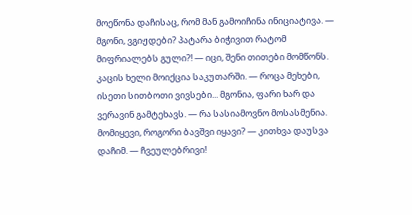მოეწონა დაჩისაც, რომ მან გამოიჩინა ინიციატივა. — მგონი, ვგიჟდები? პატარა ბიჭივით რატომ მიფრიალებს გული?! — იცი, შენი თითები მომწონს. კაცის ხელი მოიქცია საკუთარში. — როცა მეხები, ისეთი სითბოთი ვივსები... მგონია, ფარი ხარ და ვერავინ გამტეხავს. — რა სასიამოვნო მოსასმენია. მომიყევი, როგორი ბავშვი იყავი? — კითხვა დაუსვა დაჩიმ. — ჩვეულებრივი!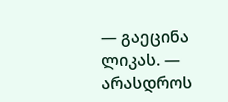— გაეცინა ლიკას. — არასდროს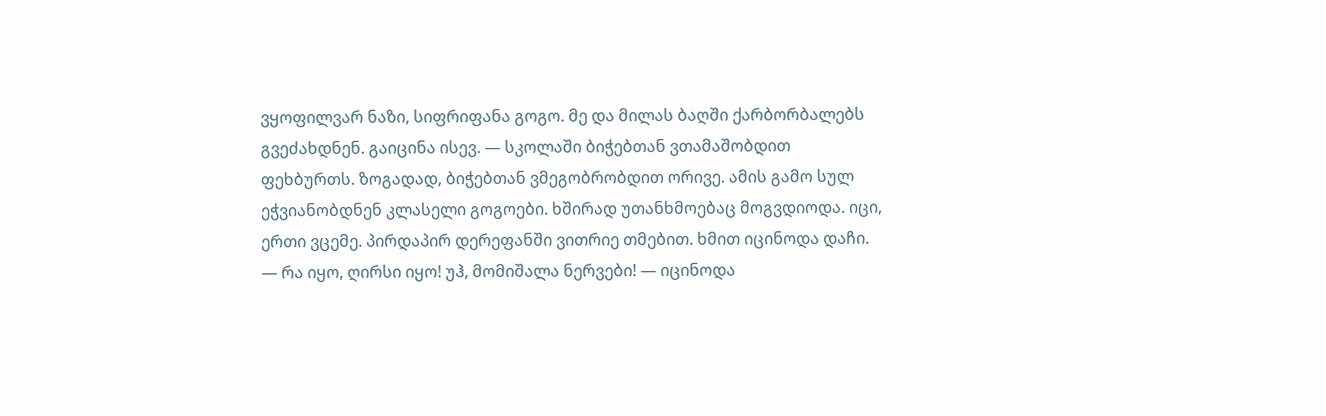ვყოფილვარ ნაზი, სიფრიფანა გოგო. მე და მილას ბაღში ქარბორბალებს გვეძახდნენ. გაიცინა ისევ. — სკოლაში ბიჭებთან ვთამაშობდით ფეხბურთს. ზოგადად, ბიჭებთან ვმეგობრობდით ორივე. ამის გამო სულ ეჭვიანობდნენ კლასელი გოგოები. ხშირად უთანხმოებაც მოგვდიოდა. იცი, ერთი ვცემე. პირდაპირ დერეფანში ვითრიე თმებით. ხმით იცინოდა დაჩი. — რა იყო, ღირსი იყო! უჰ, მომიშალა ნერვები! — იცინოდა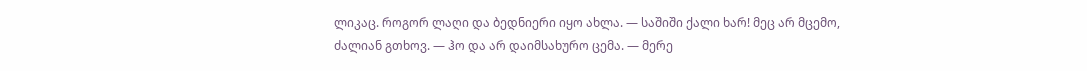ლიკაც. როგორ ლაღი და ბედნიერი იყო ახლა. — საშიში ქალი ხარ! მეც არ მცემო, ძალიან გთხოვ. — ჰო და არ დაიმსახურო ცემა. — მერე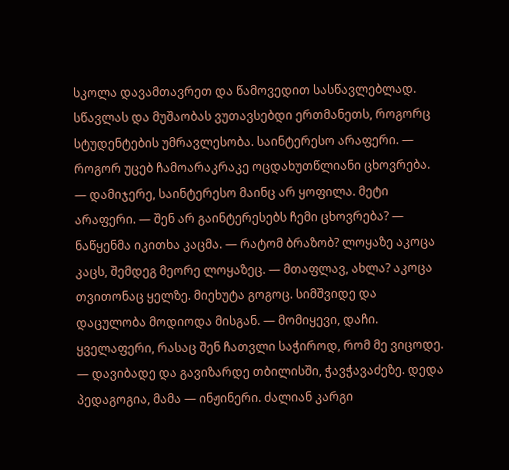სკოლა დავამთავრეთ და წამოვედით სასწავლებლად. სწავლას და მუშაობას ვუთავსებდი ერთმანეთს, როგორც სტუდენტების უმრავლესობა. საინტერესო არაფერი. — როგორ უცებ ჩამოარაკრაკე ოცდახუთწლიანი ცხოვრება. — დამიჯერე, საინტერესო მაინც არ ყოფილა. მეტი არაფერი. — შენ არ გაინტერესებს ჩემი ცხოვრება? — ნაწყენმა იკითხა კაცმა. — რატომ ბრაზობ? ლოყაზე აკოცა კაცს, შემდეგ მეორე ლოყაზეც. — მთაფლავ, ახლა? აკოცა თვითონაც ყელზე. მიეხუტა გოგოც. სიმშვიდე და დაცულობა მოდიოდა მისგან. — მომიყევი, დაჩი. ყველაფერი, რასაც შენ ჩათვლი საჭიროდ, რომ მე ვიცოდე. — დავიბადე და გავიზარდე თბილისში, ჭავჭავაძეზე. დედა პედაგოგია, მამა — ინჟინერი. ძალიან კარგი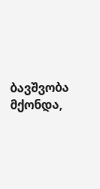ბავშვობა მქონდა,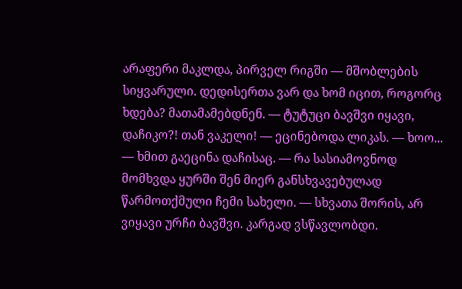არაფერი მაკლდა, პირველ რიგში — მშობლების სიყვარული. დედისერთა ვარ და ხომ იცით, როგორც ხდება? მათამამებდნენ. — ტუტუცი ბავშვი იყავი, დაჩიკო?! თან ვაკელი! — ეცინებოდა ლიკას. — ხოო... — ხმით გაეცინა დაჩისაც. — რა სასიამოვნოდ მომხვდა ყურში შენ მიერ განსხვავებულად წარმოთქმული ჩემი სახელი. — სხვათა შორის, არ ვიყავი ურჩი ბავშვი. კარგად ვსწავლობდი.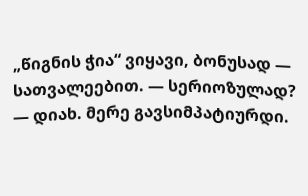„წიგნის ჭია“ ვიყავი, ბონუსად — სათვალეებით. — სერიოზულად? — დიახ. მერე გავსიმპატიურდი.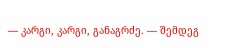— კარგი, კარგი, განაგრძე. — შემდეგ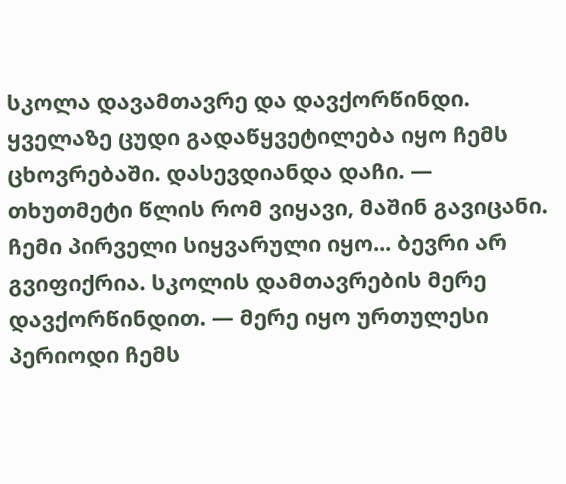სკოლა დავამთავრე და დავქორწინდი. ყველაზე ცუდი გადაწყვეტილება იყო ჩემს ცხოვრებაში. დასევდიანდა დაჩი. — თხუთმეტი წლის რომ ვიყავი, მაშინ გავიცანი. ჩემი პირველი სიყვარული იყო... ბევრი არ გვიფიქრია. სკოლის დამთავრების მერე დავქორწინდით. — მერე იყო ურთულესი პერიოდი ჩემს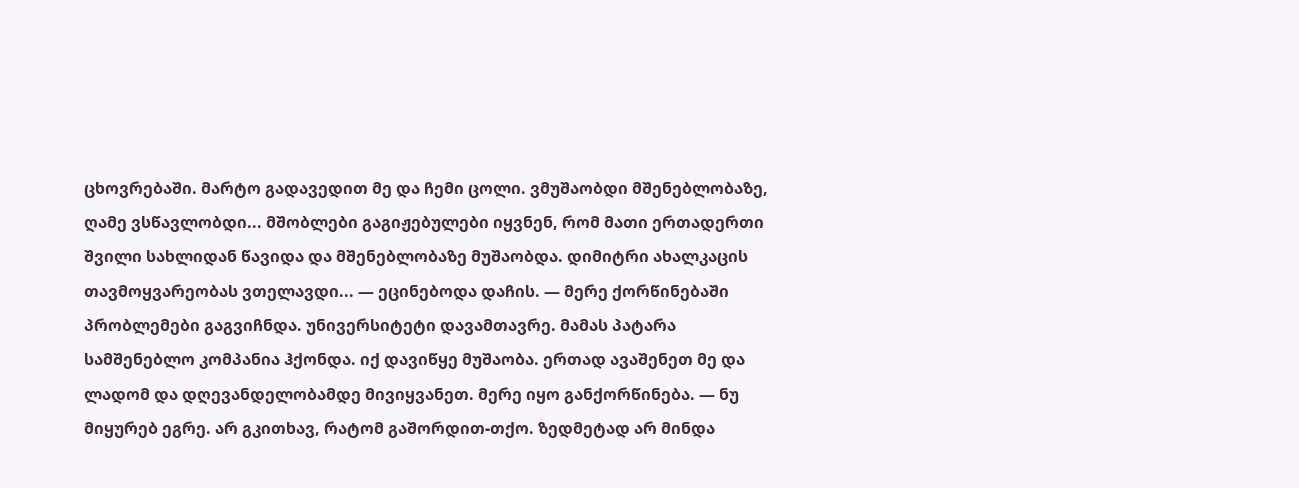ცხოვრებაში. მარტო გადავედით მე და ჩემი ცოლი. ვმუშაობდი მშენებლობაზე, ღამე ვსწავლობდი... მშობლები გაგიჟებულები იყვნენ, რომ მათი ერთადერთი შვილი სახლიდან წავიდა და მშენებლობაზე მუშაობდა. დიმიტრი ახალკაცის თავმოყვარეობას ვთელავდი... — ეცინებოდა დაჩის. — მერე ქორწინებაში პრობლემები გაგვიჩნდა. უნივერსიტეტი დავამთავრე. მამას პატარა სამშენებლო კომპანია ჰქონდა. იქ დავიწყე მუშაობა. ერთად ავაშენეთ მე და ლადომ და დღევანდელობამდე მივიყვანეთ. მერე იყო განქორწინება. — ნუ მიყურებ ეგრე. არ გკითხავ, რატომ გაშორდით-თქო. ზედმეტად არ მინდა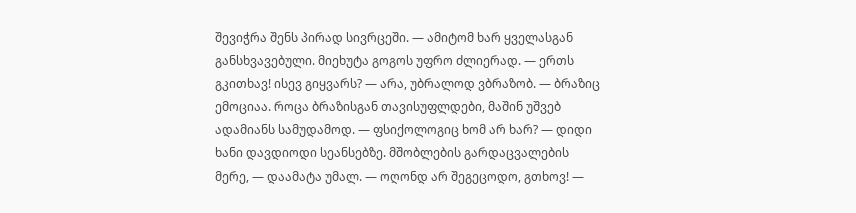შევიჭრა შენს პირად სივრცეში. — ამიტომ ხარ ყველასგან განსხვავებული. მიეხუტა გოგოს უფრო ძლიერად. — ერთს გკითხავ! ისევ გიყვარს? — არა, უბრალოდ ვბრაზობ. — ბრაზიც ემოციაა. როცა ბრაზისგან თავისუფლდები, მაშინ უშვებ ადამიანს სამუდამოდ. — ფსიქოლოგიც ხომ არ ხარ? — დიდი ხანი დავდიოდი სეანსებზე. მშობლების გარდაცვალების მერე, — დაამატა უმალ. — ოღონდ არ შეგეცოდო, გთხოვ! —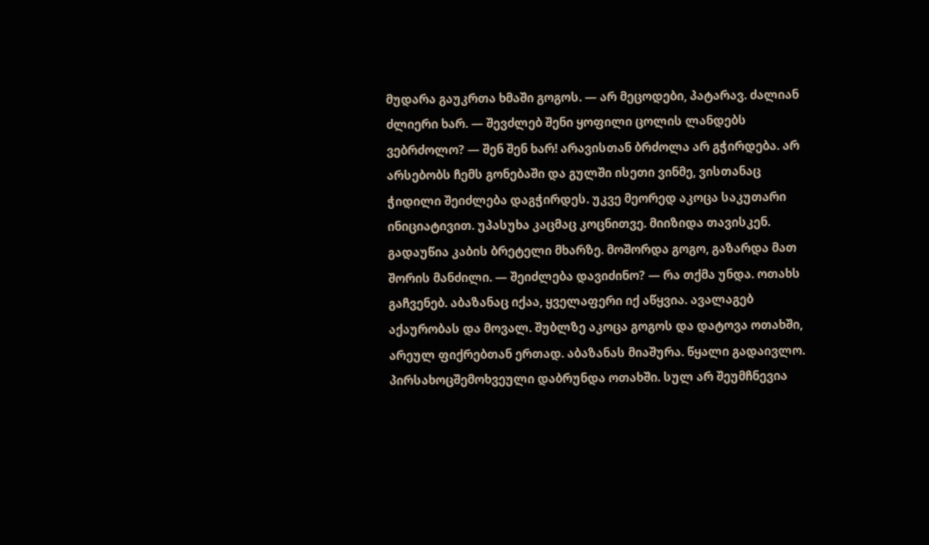მუდარა გაუკრთა ხმაში გოგოს. — არ მეცოდები, პატარავ. ძალიან ძლიერი ხარ. — შევძლებ შენი ყოფილი ცოლის ლანდებს ვებრძოლო? — შენ შენ ხარ! არავისთან ბრძოლა არ გჭირდება. არ არსებობს ჩემს გონებაში და გულში ისეთი ვინმე, ვისთანაც ჭიდილი შეიძლება დაგჭირდეს. უკვე მეორედ აკოცა საკუთარი ინიციატივით. უპასუხა კაცმაც კოცნითვე. მიიზიდა თავისკენ. გადაუწია კაბის ბრეტელი მხარზე. მოშორდა გოგო, გაზარდა მათ შორის მანძილი. — შეიძლება დავიძინო? — რა თქმა უნდა. ოთახს გაჩვენებ. აბაზანაც იქაა, ყველაფერი იქ აწყვია. ავალაგებ აქაურობას და მოვალ. შუბლზე აკოცა გოგოს და დატოვა ოთახში, არეულ ფიქრებთან ერთად. აბაზანას მიაშურა. წყალი გადაივლო. პირსახოცშემოხვეული დაბრუნდა ოთახში. სულ არ შეუმჩნევია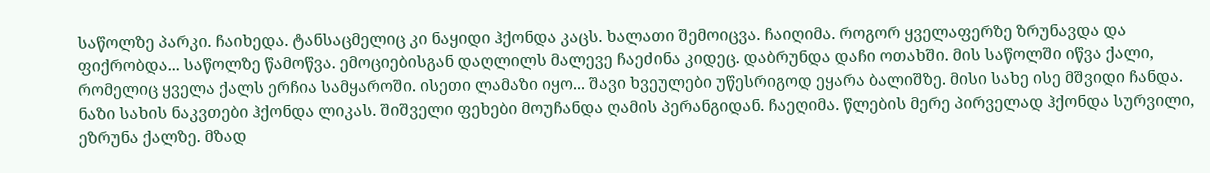საწოლზე პარკი. ჩაიხედა. ტანსაცმელიც კი ნაყიდი ჰქონდა კაცს. ხალათი შემოიცვა. ჩაიღიმა. როგორ ყველაფერზე ზრუნავდა და ფიქრობდა... საწოლზე წამოწვა. ემოციებისგან დაღლილს მალევე ჩაეძინა კიდეც. დაბრუნდა დაჩი ოთახში. მის საწოლში იწვა ქალი, რომელიც ყველა ქალს ერჩია სამყაროში. ისეთი ლამაზი იყო... შავი ხვეულები უწესრიგოდ ეყარა ბალიშზე. მისი სახე ისე მშვიდი ჩანდა. ნაზი სახის ნაკვთები ჰქონდა ლიკას. შიშველი ფეხები მოუჩანდა ღამის პერანგიდან. ჩაეღიმა. წლების მერე პირველად ჰქონდა სურვილი, ეზრუნა ქალზე. მზად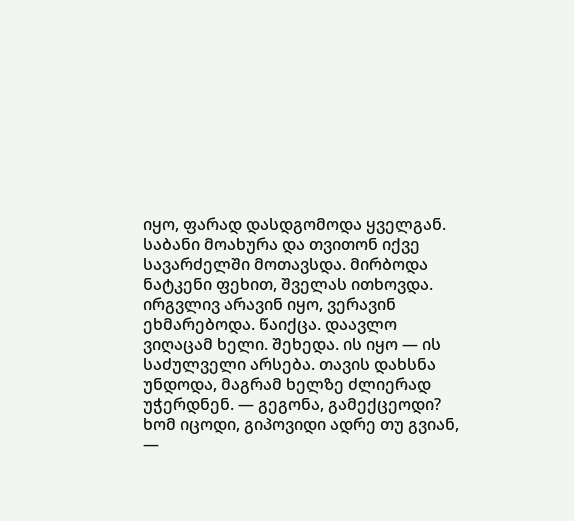იყო, ფარად დასდგომოდა ყველგან. საბანი მოახურა და თვითონ იქვე სავარძელში მოთავსდა. მირბოდა ნატკენი ფეხით, შველას ითხოვდა. ირგვლივ არავინ იყო, ვერავინ ეხმარებოდა. წაიქცა. დაავლო ვიღაცამ ხელი. შეხედა. ის იყო — ის საძულველი არსება. თავის დახსნა უნდოდა, მაგრამ ხელზე ძლიერად უჭერდნენ. — გეგონა, გამექცეოდი? ხომ იცოდი, გიპოვიდი ადრე თუ გვიან, —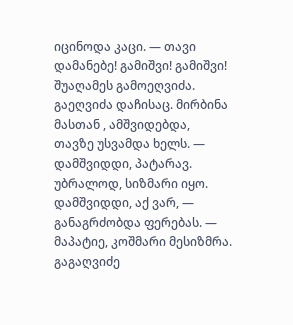იცინოდა კაცი. — თავი დამანებე! გამიშვი! გამიშვი! შუაღამეს გამოეღვიძა. გაეღვიძა დაჩისაც. მირბინა მასთან , ამშვიდებდა, თავზე უსვამდა ხელს. — დამშვიდდი, პატარავ. უბრალოდ, სიზმარი იყო. დამშვიდდი, აქ ვარ, — განაგრძობდა ფერებას. — მაპატიე, კოშმარი მესიზმრა. გაგაღვიძე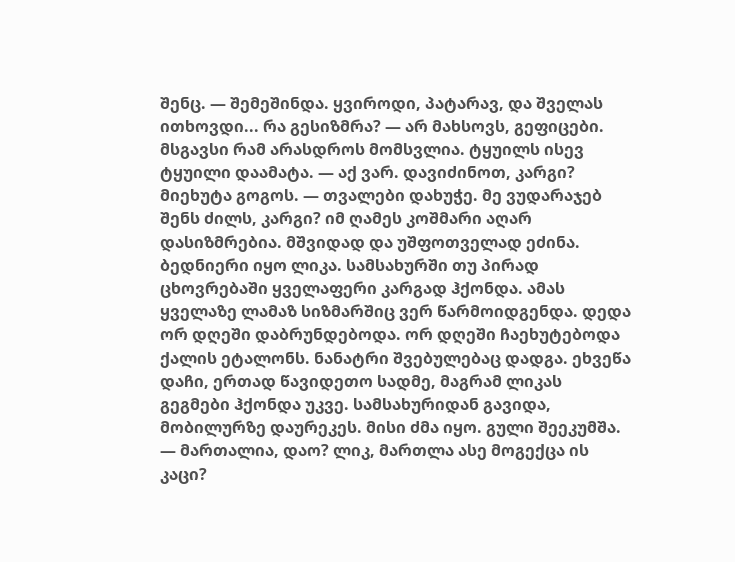შენც. — შემეშინდა. ყვიროდი, პატარავ, და შველას ითხოვდი... რა გესიზმრა? — არ მახსოვს, გეფიცები. მსგავსი რამ არასდროს მომსვლია. ტყუილს ისევ ტყუილი დაამატა. — აქ ვარ. დავიძინოთ, კარგი? მიეხუტა გოგოს. — თვალები დახუჭე. მე ვუდარაჯებ შენს ძილს, კარგი? იმ ღამეს კოშმარი აღარ დასიზმრებია. მშვიდად და უშფოთველად ეძინა. ბედნიერი იყო ლიკა. სამსახურში თუ პირად ცხოვრებაში ყველაფერი კარგად ჰქონდა. ამას ყველაზე ლამაზ სიზმარშიც ვერ წარმოიდგენდა. დედა ორ დღეში დაბრუნდებოდა. ორ დღეში ჩაეხუტებოდა ქალის ეტალონს. ნანატრი შვებულებაც დადგა. ეხვეწა დაჩი, ერთად წავიდეთო სადმე, მაგრამ ლიკას გეგმები ჰქონდა უკვე. სამსახურიდან გავიდა, მობილურზე დაურეკეს. მისი ძმა იყო. გული შეეკუმშა. — მართალია, დაო? ლიკ, მართლა ასე მოგექცა ის კაცი?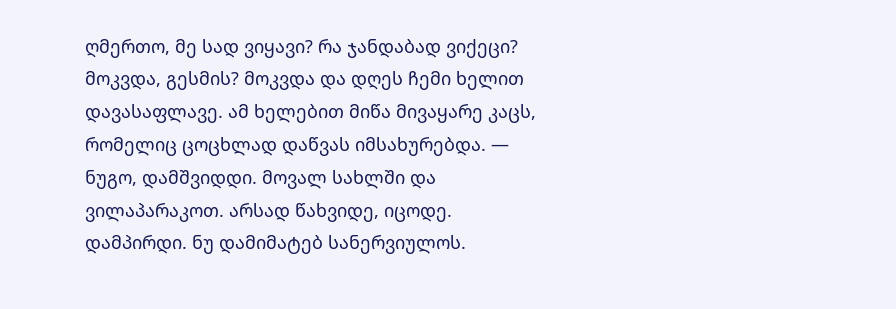ღმერთო, მე სად ვიყავი? რა ჯანდაბად ვიქეცი? მოკვდა, გესმის? მოკვდა და დღეს ჩემი ხელით დავასაფლავე. ამ ხელებით მიწა მივაყარე კაცს, რომელიც ცოცხლად დაწვას იმსახურებდა. — ნუგო, დამშვიდდი. მოვალ სახლში და ვილაპარაკოთ. არსად წახვიდე, იცოდე. დამპირდი. ნუ დამიმატებ სანერვიულოს.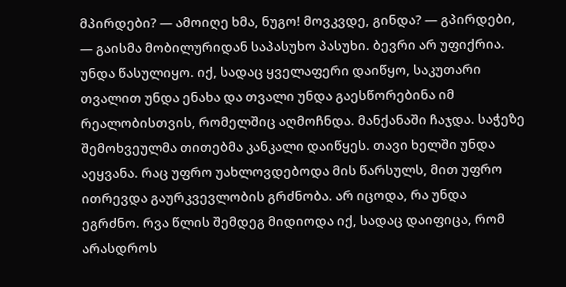მპირდები? — ამოიღე ხმა, ნუგო! მოვკვდე, გინდა? — გპირდები, — გაისმა მობილურიდან საპასუხო პასუხი. ბევრი არ უფიქრია. უნდა წასულიყო. იქ, სადაც ყველაფერი დაიწყო, საკუთარი თვალით უნდა ენახა და თვალი უნდა გაესწორებინა იმ რეალობისთვის, რომელშიც აღმოჩნდა. მანქანაში ჩაჯდა. საჭეზე შემოხვეულმა თითებმა კანკალი დაიწყეს. თავი ხელში უნდა აეყვანა. რაც უფრო უახლოვდებოდა მის წარსულს, მით უფრო ითრევდა გაურკვევლობის გრძნობა. არ იცოდა, რა უნდა ეგრძნო. რვა წლის შემდეგ მიდიოდა იქ, სადაც დაიფიცა, რომ არასდროს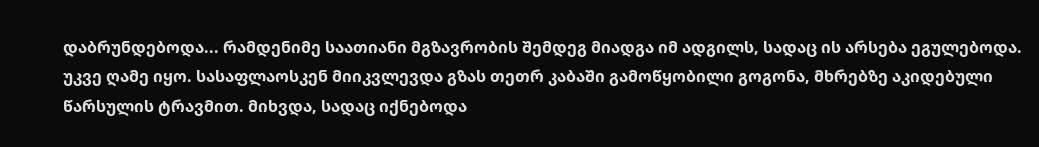დაბრუნდებოდა... რამდენიმე საათიანი მგზავრობის შემდეგ მიადგა იმ ადგილს, სადაც ის არსება ეგულებოდა. უკვე ღამე იყო. სასაფლაოსკენ მიიკვლევდა გზას თეთრ კაბაში გამოწყობილი გოგონა, მხრებზე აკიდებული წარსულის ტრავმით. მიხვდა, სადაც იქნებოდა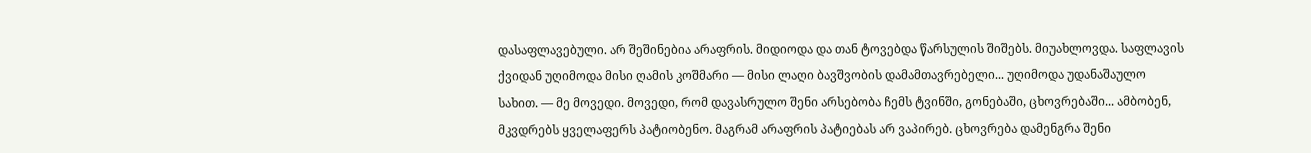დასაფლავებული. არ შეშინებია არაფრის. მიდიოდა და თან ტოვებდა წარსულის შიშებს. მიუახლოვდა. საფლავის ქვიდან უღიმოდა მისი ღამის კოშმარი — მისი ლაღი ბავშვობის დამამთავრებელი... უღიმოდა უდანაშაულო სახით. — მე მოვედი. მოვედი, რომ დავასრულო შენი არსებობა ჩემს ტვინში, გონებაში, ცხოვრებაში... ამბობენ, მკვდრებს ყველაფერს პატიობენო. მაგრამ არაფრის პატიებას არ ვაპირებ. ცხოვრება დამენგრა შენი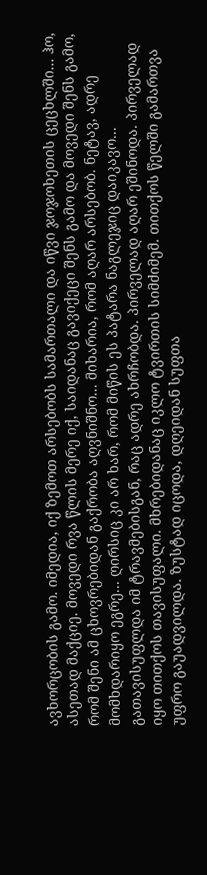ავხორცობის გამო. იმედია, იქ ზემოთ არსებობს სამართალი და იწვი ჯოჯოხეთის ცეცხლში... ჰო, ასეთად მაქციე. მოვედი რვა წლის მერე იქ, საიდანაც გავიქეცი შენს გამო და მოვედი შენს გამო, რომ შენი ამ ცხოვრებიდან გაქრობა აღვნიშნო... მიხარია, რომ აღარ არსებობ. ნეტავ, ადრე მომხდარიყო ეგრე... ღირსიც კი არ ხარ, რომ მიწის ეს პატარა ნაგლეჯიც დაიკავო... გათავისუფლდა იმ ტრავმებისგან, რაც ადრე ახრჩობდა. პირველად აღარ ეშინოდა. პირველად იყო თითქოს თავისუფალი. მხრებიდანაც იკლო ტვირთის სიმძიმემ. თითქოს წელში გამართვა უფრო გაუადვილდა. ზუსტად იცოდა, დღეიდან სუფთა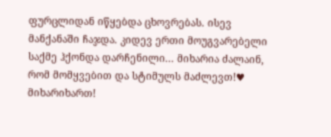ფურცლიდან იწყებდა ცხოვრებას. ისევ მანქანაში ჩაჯდა. კიდევ ერთი მოუგვარებელი საქმე ჰქონდა დარჩენილი... მიხარია ძალაინ, რომ მომყვებით და სტიმულს მაძლევთ!♥ მიხარიხართ!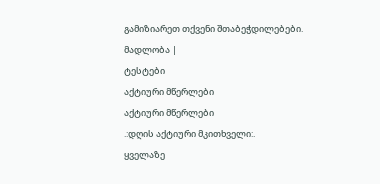გამიზიარეთ თქვენი შთაბეჭდილებები. მადლობა |
ტესტები
აქტიური მწერლები
აქტიური მწერლები
.:დღის აქტიური მკითხველი:.
ყველაზე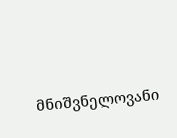მნიშვნელოვანი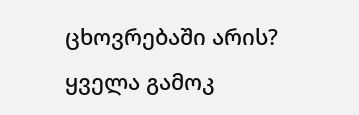ცხოვრებაში არის?
ყველა გამოკ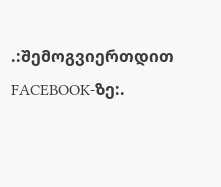.:შემოგვიერთდით FACEBOOK-ზე:.